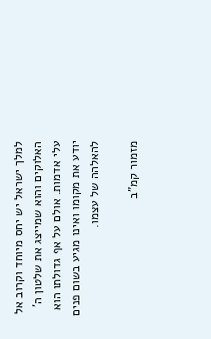למלך ישראל יש יחס מיוחד וקרוב אל האלוקים והוא שמייצג את שלטון ה' עלי אדמות. אולם על אף גדולתו הוא יודע את מקומו ואינו מגיע בשום פנים להאלהה של עצמו.

מזמור קמ"ב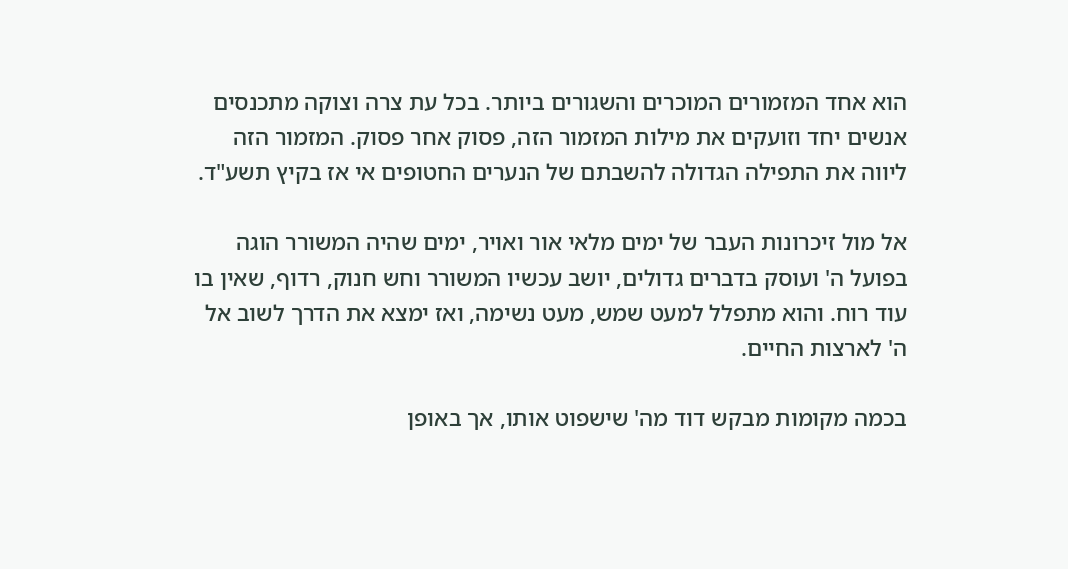הוא אחד המזמורים המוכרים והשגורים ביותר. בכל עת צרה וצוקה מתכנסים אנשים יחד וזועקים את מילות המזמור הזה, פסוק אחר פסוק. המזמור הזה ליווה את התפילה הגדולה להשבתם של הנערים החטופים אי אז בקיץ תשע"ד.

אל מול זיכרונות העבר של ימים מלאי אור ואויר, ימים שהיה המשורר הוגה בפועל ה' ועוסק בדברים גדולים, יושב עכשיו המשורר וחש חנוק, רדוף, שאין בו עוד רוח. והוא מתפלל למעט שמש, מעט נשימה, ואז ימצא את הדרך לשוב אל ה' לארצות החיים.

בכמה מקומות מבקש דוד מה' שישפוט אותו, אך באופן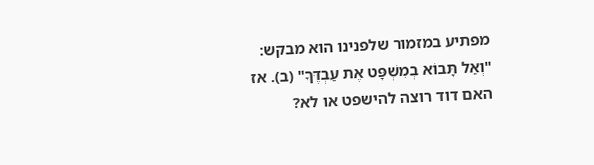מפתיע במזמור שלפנינו הוא מבקש: "וְאַל תָּבוֹא בְמִשְׁפָּט אֶת עַבְדֶּךָ" (ב). אז האם דוד רוצה להישפט או לא?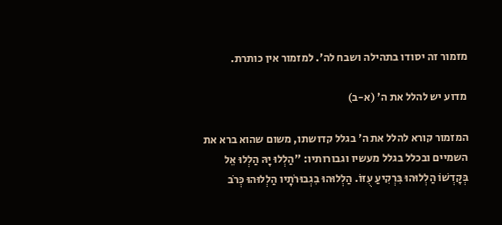מזמור זה יסודו בתהילה ושבח לה'. למזמור אין כותרת.

מדוע יש להלל את ה' (א-ב)

המזמור קורא להלל את ה' בגלל קדושתו, משום שהוא ברא את השמיים ובכלל בגלל מעשיו וגבורותיו: "הַלְלוּ יָהּ הַלְלוּ אֵל בְּקׇדְשׁוֹ הַלְלוּהוּ בִּרְקִיעַ עֻזּוֹ. הַלְלוּהוּ בִגְבוּרֹתָיו הַלְלוּהוּ כְּרֹב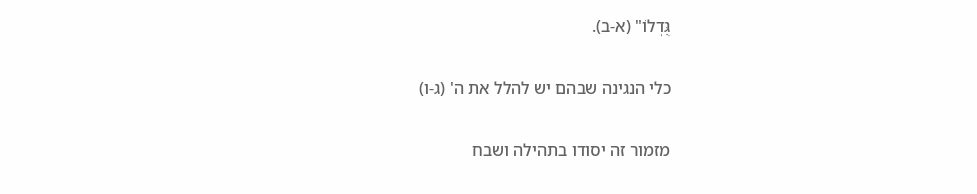גֻּדְלוֹ" (א-ב).

כלי הנגינה שבהם יש להלל את ה' (ג-ו)

מזמור זה יסודו בתהילה ושבח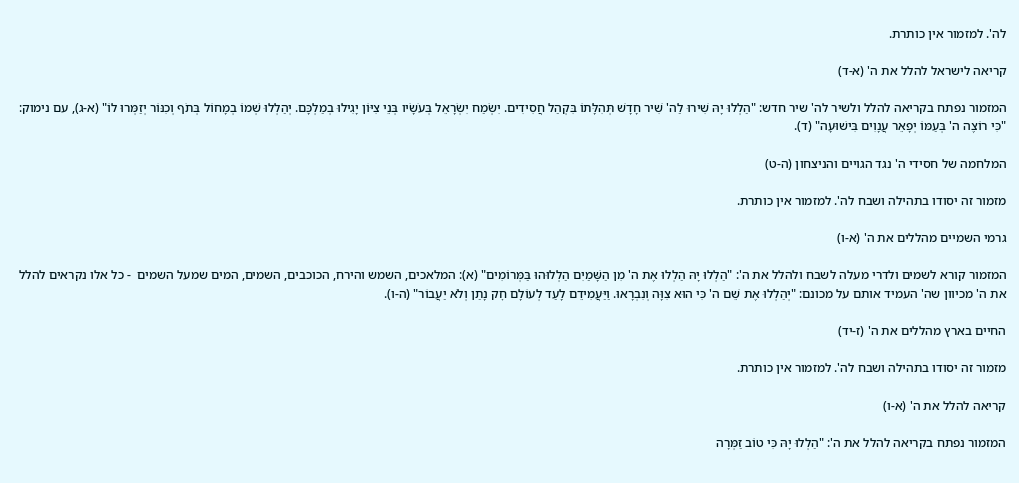לה'. למזמור אין כותרת.

קריאה לישראל להלל את ה' (א-ד)

המזמור נפתח בקריאה להלל ולשיר לה' שיר חדש: "הַלְלוּ יָהּ שִׁירוּ לַה' שִׁיר חָדָשׁ תְּהִלָּתוֹ בִּקְהַל חֲסִידִים. יִשְׂמַח יִשְׂרָאֵל בְּעֹשָׂיו בְּנֵי צִיּוֹן יָגִילוּ בְמַלְכָּם. יְהַלְלוּ שְׁמוֹ בְמָחוֹל בְּתֹף וְכִנּוֹר יְזַמְּרוּ לוֹ" (א-ג), עם נימוק: "כִּי רוֹצֶה ה' בְּעַמּוֹ יְפָאֵר עֲנָוִים בִּישׁוּעָה" (ד).

המלחמה של חסידי ה' נגד הגויים והניצחון (ה-ט)

מזמור זה יסודו בתהילה ושבח לה'. למזמור אין כותרת.

גרמי השמיים מהללים את ה' (א-ו)

המזמור קורא לשמים ולדרי מעלה לשבח ולהלל את ה': "הַלְלוּ יָהּ הַלְלוּ אֶת ה' מִן הַשָּׁמַיִם הַלְלוּהוּ בַּמְּרוֹמִים" (א): המלאכים, השמש והירח, הכוכבים, השמים, המים שמעל השמים  - כל אלו נקראים להלל את ה' מכיוון שה' העמיד אותם על מכונם: "יְהַלְלוּ אֶת שֵׁם ה' כִּי הוּא צִוָּה וְנִבְרָאוּ. וַיַּעֲמִידֵם לָעַד לְעוֹלָם חׇק נָתַן וְלֹא יַעֲבוֹר" (ה-ו).

החיים בארץ מהללים את ה' (ז-יד)

מזמור זה יסודו בתהילה ושבח לה'. למזמור אין כותרת.

קריאה להלל את ה' (א-ו)

המזמור נפתח בקריאה להלל את ה': "הַלְלוּ יָהּ כִּי טוֹב זַמְּרָה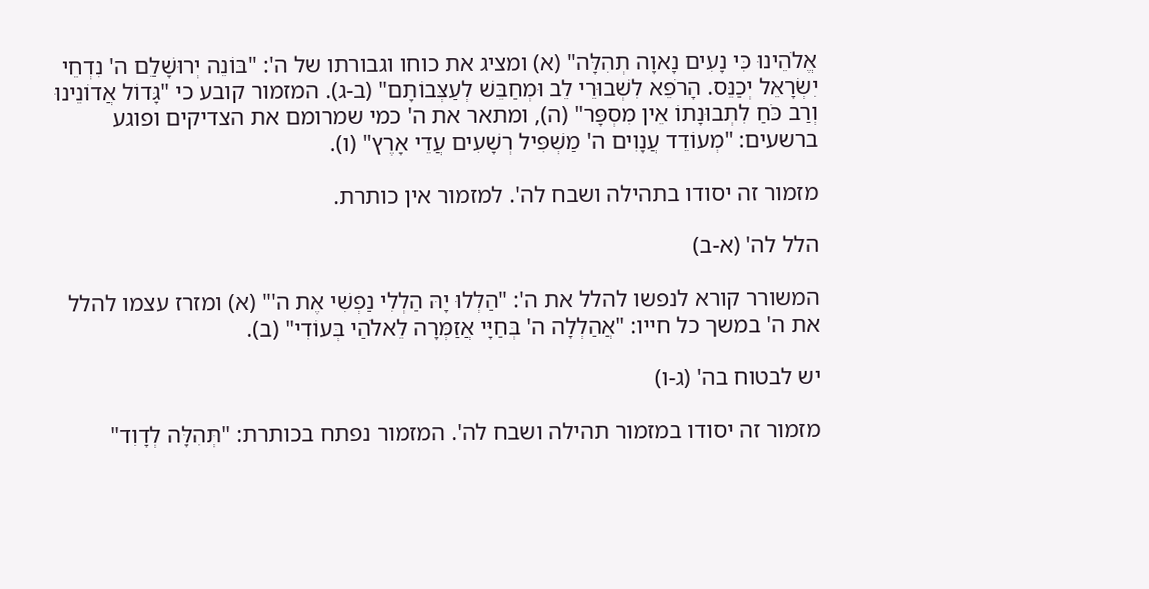אֱלֹהֵינוּ כִּי נָעִים נָאוָה תְהִלָּה" (א) ומציג את כוחו וגבורתו של ה': "בּוֹנֵה יְרוּשָׁלַ‍ִם ה' נִדְחֵי יִשְׂרָאֵל יְכַנֵּס. הָרֹפֵא לִשְׁבוּרֵי לֵב וּמְחַבֵּשׁ לְעַצְּבוֹתָם" (ב-ג). המזמור קובע כי "גָּדוֹל אֲדוֹנֵינוּ וְרַב כֹּחַ לִתְבוּנָתוֹ אֵין מִסְפָּר" (ה), ומתאר את ה' כמי שמרומם את הצדיקים ופוגע ברשעים: "מְעוֹדֵד עֲנָוִים ה' מַשְׁפִּיל רְשָׁעִים עֲדֵי אָרֶץ" (ו).

מזמור זה יסודו בתהילה ושבח לה'. למזמור אין כותרת.

הלל לה' (א-ב)

המשורר קורא לנפשו להלל את ה': "הַלְלוּ יָהּ הַלְלִי נַפְשִׁי אֶת ה'" (א) ומזרז עצמו להלל את ה' במשך כל חייו: "אֲהַלְלָה ה' בְּחַיָּי אֲזַמְּרָה לֵאלֹהַי בְּעוֹדִי" (ב).

יש לבטוח בה' (ג-ו)

מזמור זה יסודו במזמור תהילה ושבח לה'. המזמור נפתח בכותרת: "תְּהִלָּה לְדָוִד"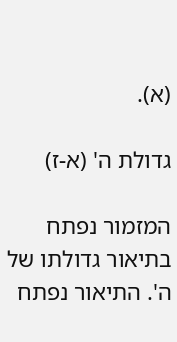(א).

גדולת ה' (א-ז)

המזמור נפתח בתיאור גדולתו של ה'. התיאור נפתח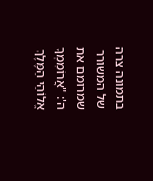בתמונה צרה של המשורר שמרומם את ה': "אֲרוֹמִמְךָ אֱלוֹהַי הַמֶּלֶךְ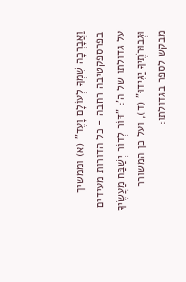וַאֲבָרְכָה שִׁמְךָ לְעוֹלָם וָעֶד" (א) וממשיך בפרספקטיבה רחבה - כל הדורות מעידים על גדולתו של ה': "דּוֹר לְדוֹר יְשַׁבַּח מַעֲשֶׂיךָ וּגְבוּרֹתֶיךָ יַגִּידוּ" (ד), ועל כן המשורר מבקש לספר בגדולתו: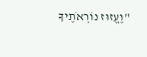"וֶעֱזוּז נוֹרְאֹתֶיךָ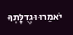יֹאמֵרוּ וּגְדֻלָּתְךָ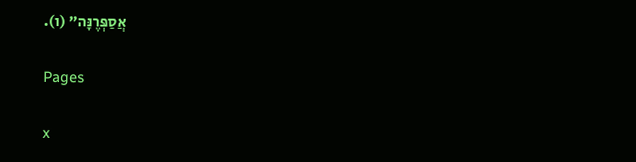אֲסַפְּרֶנָּה" (ו).

Pages

x